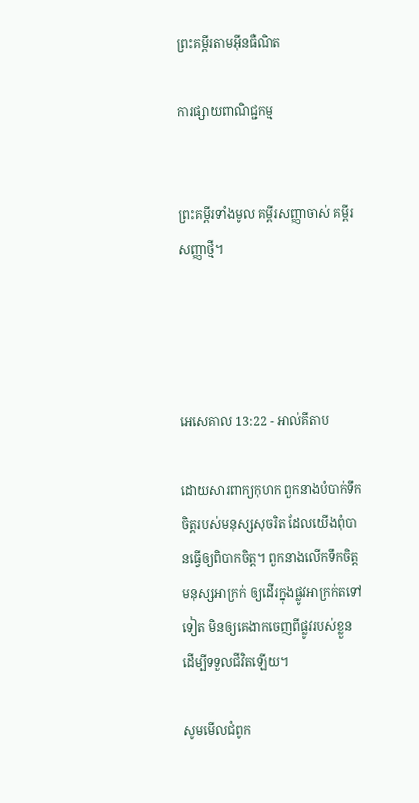ព្រះគម្ពីរតាមអ៊ីនធឺណិត

ការផ្សាយពាណិជ្ជកម្ម


ព្រះគម្ពីរទាំងមូល គម្ពីរសញ្ញាចាស់ គម្ពីរសញ្ញាថ្មី។




អេ‌សេ‌គាល 13:22 - អាល់គីតាប

ដោយ‌សារពាក្យកុហក ពួកនាងបំបាក់ទឹកចិត្តរបស់មនុស្សសុចរិត ដែលយើងពុំបានធ្វើឲ្យពិបាកចិត្ត។ ពួកនាងលើកទឹកចិត្តមនុស្សអាក្រក់ ឲ្យដើរក្នុងផ្លូវអាក្រក់តទៅទៀត មិនឲ្យគេងាកចេញពីផ្លូវរបស់ខ្លួន ដើម្បីទទួលជីវិតឡើយ។

សូមមើលជំពូក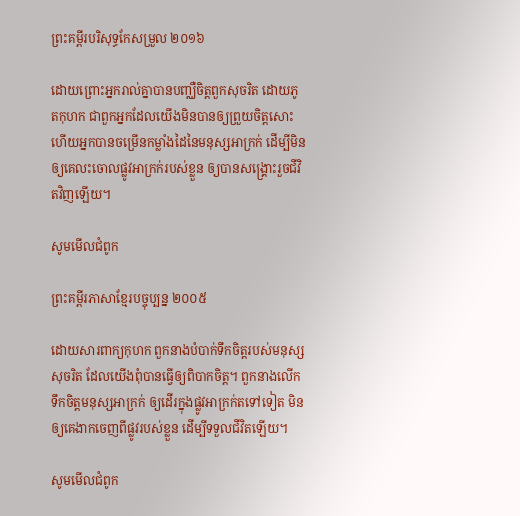ព្រះគម្ពីរបរិសុទ្ធកែសម្រួល ២០១៦

ដោយព្រោះអ្នករាល់គ្នាបានបញ្ឈឺចិត្តពួកសុចរិត ដោយភូតកុហក ជាពួកអ្នកដែលយើងមិនបានឲ្យព្រួយចិត្តសោះ ហើយអ្នកបានចម្រើនកម្លាំងដៃនៃមនុស្សអាក្រក់ ដើម្បីមិនឲ្យគេលះចោលផ្លូវអាក្រក់របស់ខ្លួន ឲ្យបានសង្គ្រោះរួចជីវិតវិញឡើយ។

សូមមើលជំពូក

ព្រះគម្ពីរភាសាខ្មែរបច្ចុប្បន្ន ២០០៥

ដោយ‌សារពាក្យកុហក ពួកនាងបំបាក់ទឹកចិត្តរបស់មនុស្សសុចរិត ដែលយើងពុំបានធ្វើឲ្យពិបាកចិត្ត។ ពួកនាងលើកទឹកចិត្តមនុស្សអាក្រក់ ឲ្យដើរក្នុងផ្លូវអាក្រក់តទៅទៀត មិនឲ្យគេងាកចេញពីផ្លូវរបស់ខ្លួន ដើម្បីទទួលជីវិតឡើយ។

សូមមើលជំពូក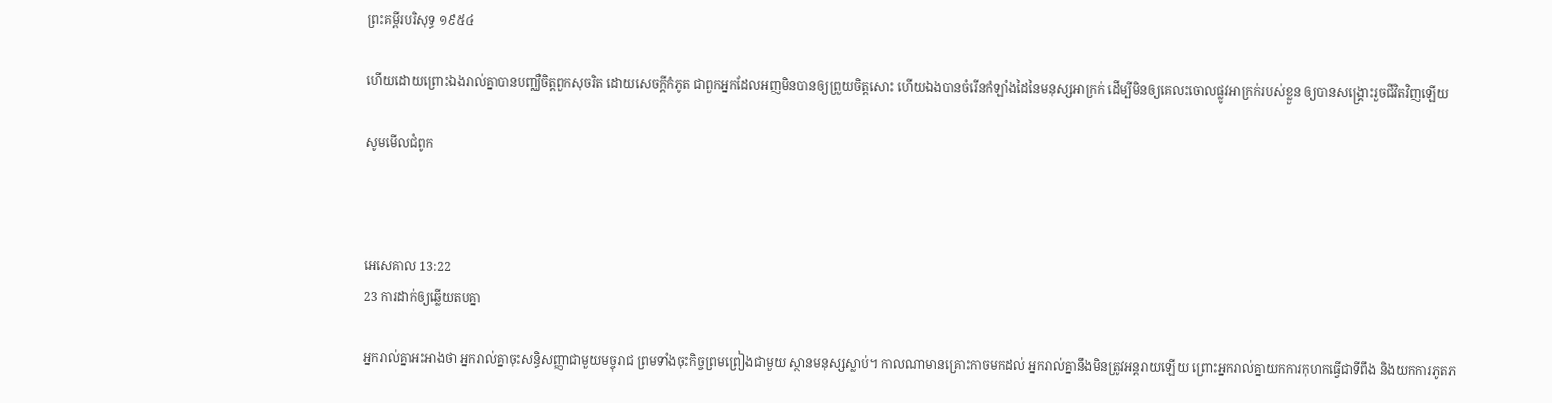ព្រះគម្ពីរបរិសុទ្ធ ១៩៥៤

ហើយដោយព្រោះឯងរាល់គ្នាបានបញ្ឈឺចិត្តពួកសុចរិត ដោយសេចក្ដីកំភូត ជាពួកអ្នកដែលអញមិនបានឲ្យព្រួយចិត្តសោះ ហើយឯងបានចំរើនកំឡាំងដៃនៃមនុស្សអាក្រក់ ដើម្បីមិនឲ្យគេលះចោលផ្លូវអាក្រក់របស់ខ្លួន ឲ្យបានសង្គ្រោះរួចជីវិតវិញឡើយ

សូមមើលជំពូក



អេ‌សេ‌គាល 13:22
23 ការដាក់ឲ្យឆ្លើយតបគ្នា

អ្នករាល់គ្នាអះ‌អាងថា អ្នករាល់គ្នាចុះសន្ធិ‌សញ្ញាជាមួយមច្ចុរាជ ព្រមទាំងចុះកិច្ចព្រមព្រៀងជាមួយ ស្ថានមនុស្សស្លាប់។ កាលណាមានគ្រោះកាចមកដល់ អ្នករាល់គ្នានឹងមិនត្រូវអន្តរាយឡើយ ព្រោះអ្នករាល់គ្នាយកការកុហកធ្វើជាទីពឹង និងយកការភូត‌ភ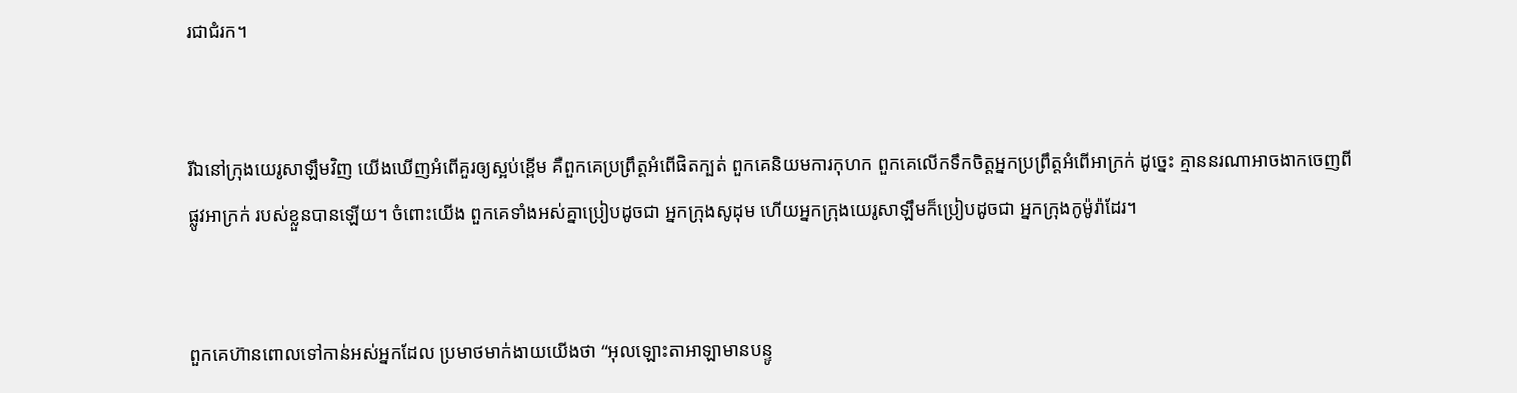រជាជំរក។


រីឯនៅក្រុងយេរូ‌សាឡឹមវិញ យើងឃើញអំពើគួរឲ្យស្អប់ខ្ពើម គឺពួកគេប្រព្រឹត្តអំពើផិតក្បត់ ពួកគេនិយមការកុហក ពួកគេលើកទឹកចិត្តអ្នកប្រព្រឹត្តអំពើអាក្រក់ ដូច្នេះ គ្មាននរណាអាចងាកចេញពីផ្លូវអាក្រក់ របស់ខ្លួនបានឡើយ។ ចំពោះយើង ពួកគេទាំងអស់គ្នាប្រៀបដូចជា អ្នកក្រុងសូដុម ហើយអ្នកក្រុងយេរូ‌សាឡឹមក៏ប្រៀបដូចជា អ្នកក្រុងកូម៉ូរ៉ាដែរ។


ពួកគេហ៊ានពោលទៅកាន់អស់អ្នកដែល ប្រមាថមាក់‌ងាយយើងថា “អុលឡោះ‌តាអាឡាមានបន្ទូ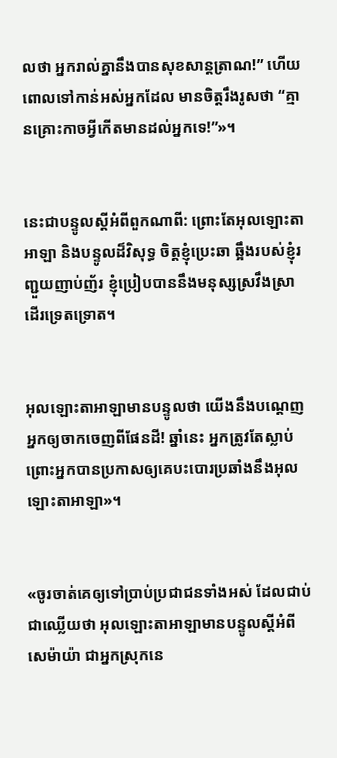លថា អ្នករាល់គ្នានឹងបានសុខ‌សាន្ត‌ត្រាណ!” ហើយពោលទៅកាន់អស់អ្នកដែល មានចិត្តរឹង‌រូសថា “គ្មានគ្រោះកាចអ្វីកើតមានដល់អ្នកទេ!”»។


នេះជាបន្ទូលស្ដីអំពីពួកណាពី: ព្រោះតែអុលឡោះ‌តាអាឡា និងបន្ទូលដ៏‌វិសុទ្ធ ចិត្តខ្ញុំប្រេះឆា ឆ្អឹងរបស់ខ្ញុំរញ្ជួយញាប់‌ញ័រ ខ្ញុំប្រៀបបាននឹងមនុស្សស្រវឹងស្រា ដើរទ្រេតទ្រោត។


អុលឡោះ‌តាអាឡាមានបន្ទូលថា យើងនឹងបណ្ដេញអ្នកឲ្យចាកចេញពីផែនដី! ឆ្នាំនេះ អ្នកត្រូវតែស្លាប់ ព្រោះអ្នកបានប្រកាសឲ្យគេបះ‌បោរប្រឆាំងនឹងអុលឡោះ‌តាអាឡា»។


«ចូរចាត់គេឲ្យទៅប្រាប់ប្រជា‌ជនទាំងអស់ ដែលជាប់ជាឈ្លើយថា អុលឡោះ‌តាអាឡាមានបន្ទូលស្ដីអំពីសេម៉ាយ៉ា ជាអ្នកស្រុកនេ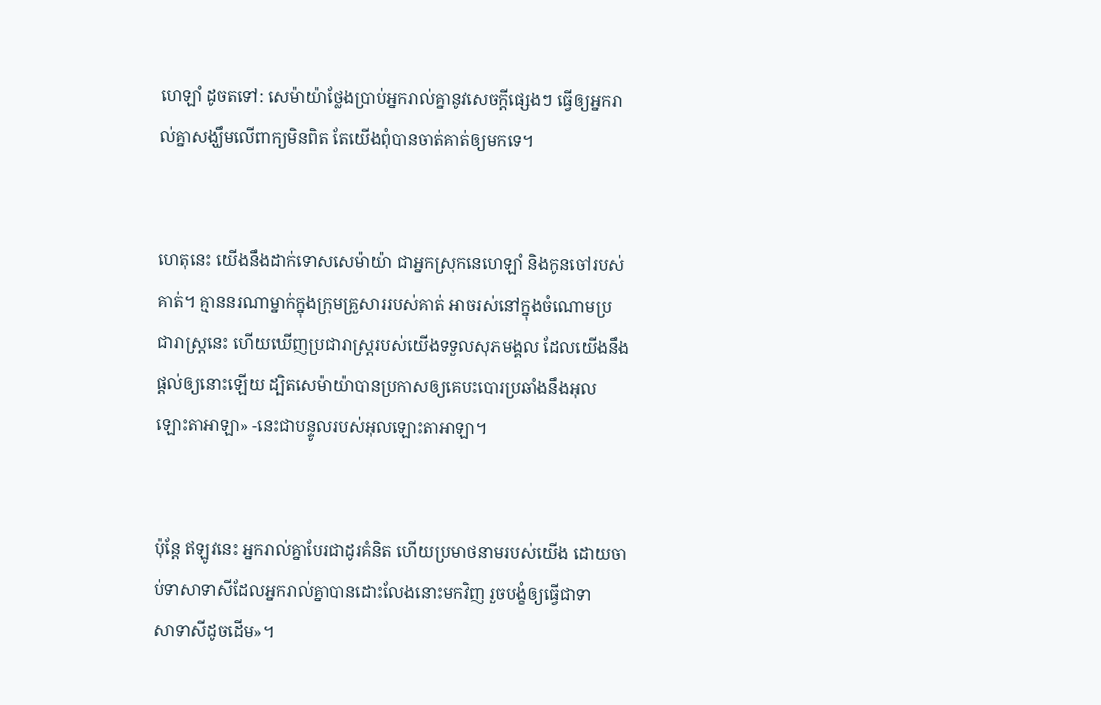ហេ‌ឡាំ ដូចតទៅ: សេម៉ាយ៉ាថ្លែងប្រាប់អ្នករាល់គ្នានូវសេចក្ដីផ្សេងៗ ធ្វើឲ្យអ្នករាល់គ្នាសង្ឃឹមលើពាក្យមិនពិត តែយើងពុំបានចាត់គាត់ឲ្យមកទេ។


ហេតុនេះ យើងនឹងដាក់ទោសសេម៉ាយ៉ា ជាអ្នកស្រុកនេហេ‌ឡាំ និងកូនចៅរបស់គាត់។ គ្មាននរណាម្នាក់ក្នុងក្រុមគ្រួសាររបស់គាត់ អាចរស់នៅក្នុងចំណោមប្រជា‌រាស្ត្រនេះ ហើយឃើញប្រជា‌រាស្ត្ររបស់យើងទទួលសុភ‌មង្គល ដែលយើងនឹងផ្ដល់ឲ្យនោះឡើយ ដ្បិតសេម៉ាយ៉ាបានប្រកាសឲ្យគេបះ‌បោរប្រឆាំងនឹងអុលឡោះ‌តាអាឡា» -នេះជាបន្ទូលរបស់អុលឡោះ‌តាអាឡា។


ប៉ុន្តែ ឥឡូវនេះ អ្នករាល់គ្នាបែរជាដូរគំនិត ហើយប្រមាថនាមរបស់យើង ដោយចាប់ទាសា‌ទាសីដែលអ្នករាល់គ្នាបានដោះលែងនោះមកវិញ រួចបង្ខំឲ្យធ្វើជាទាសា‌ទាសីដូចដើម»។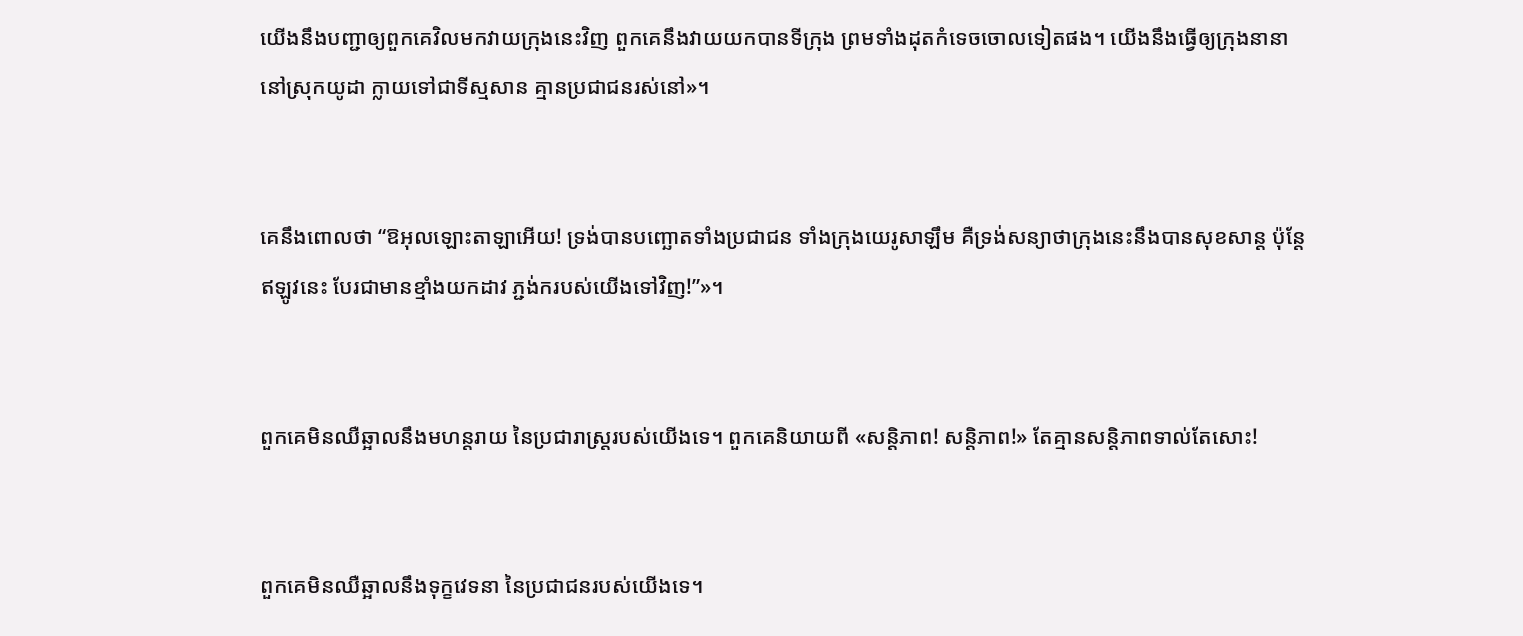យើងនឹងបញ្ជាឲ្យពួកគេវិលមកវាយក្រុងនេះវិញ ពួកគេនឹងវាយយកបានទីក្រុង ព្រមទាំងដុតកំទេចចោលទៀតផង។ យើងនឹងធ្វើឲ្យក្រុងនានានៅស្រុកយូដា ក្លាយទៅជាទីស្មសាន គ្មានប្រជា‌ជនរស់នៅ»។


គេនឹងពោលថា “ឱអុលឡោះ‌តាឡាអើយ! ទ្រង់បានបញ្ឆោតទាំងប្រជា‌ជន ទាំងក្រុងយេរូ‌សាឡឹម គឺទ្រង់សន្យាថាក្រុងនេះនឹងបានសុខ‌សាន្ត ប៉ុន្តែ ឥឡូវនេះ បែរជាមានខ្មាំងយកដាវ ភ្ជង់ករបស់យើងទៅវិញ!”»។


ពួកគេមិនឈឺ‌ឆ្អាលនឹងមហន្ត‌រាយ នៃប្រជា‌រាស្ត្ររបស់យើងទេ។ ពួកគេនិយាយពី «សន្តិ‌ភាព! សន្តិ‌ភាព!» តែគ្មានសន្តិ‌ភាពទាល់តែសោះ!


ពួកគេមិនឈឺ‌ឆ្អាលនឹងទុក្ខវេទនា នៃប្រជា‌ជនរបស់យើងទេ។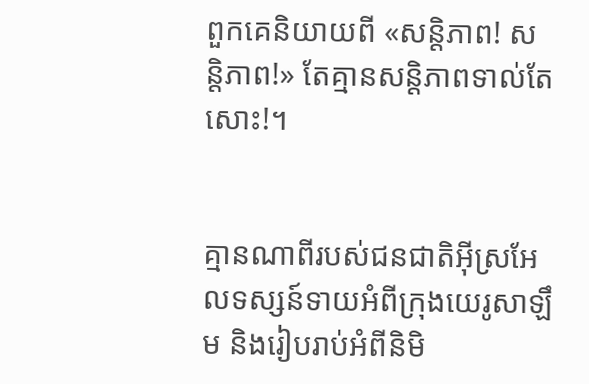ពួកគេនិយាយពី «សន្តិ‌ភាព! សន្តិ‌ភាព!» តែគ្មានសន្តិ‌ភាពទាល់តែសោះ!។


គ្មានណាពីរបស់ជន‌ជាតិអ៊ីស្រ‌អែលទស្សន៍‌ទាយអំពីក្រុងយេរូ‌សាឡឹម និងរៀបរាប់អំពីនិមិ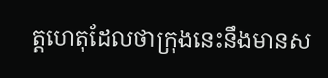ត្ត‌ហេតុដែលថាក្រុងនេះនឹងមានស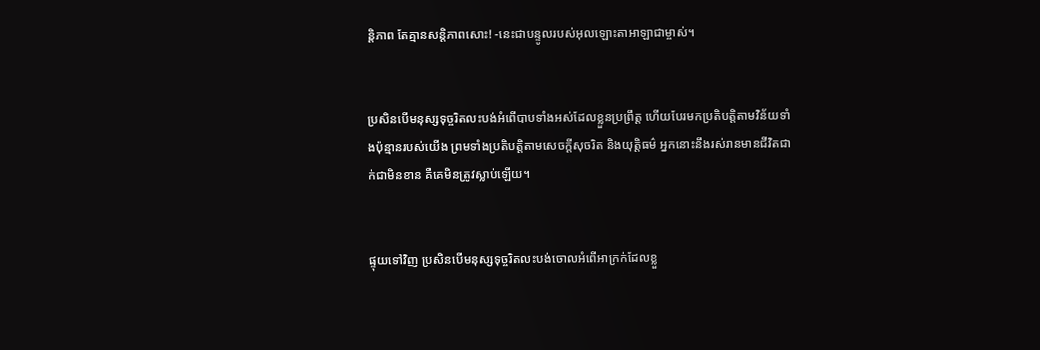ន្តិ‌ភាព តែគ្មានសន្តិ‌ភាពសោះ! -នេះជាបន្ទូលរបស់អុលឡោះ‌តាអាឡាជាម្ចាស់។


ប្រសិនបើមនុស្សទុច្ចរិតលះ‌បង់អំពើបាបទាំងអស់ដែលខ្លួនប្រព្រឹត្ត ហើយបែរមកប្រតិបត្តិតាមវិន័យទាំងប៉ុន្មានរបស់យើង ព្រមទាំងប្រតិបត្តិតាមសេចក្ដីសុចរិត និងយុត្តិធម៌ អ្នកនោះនឹងរស់រានមានជីវិតជាក់ជាមិនខាន គឺគេមិនត្រូវស្លាប់ឡើយ។


ផ្ទុយទៅវិញ ប្រសិនបើមនុស្សទុច្ចរិតលះ‌បង់ចោលអំពើអាក្រក់ដែលខ្លួ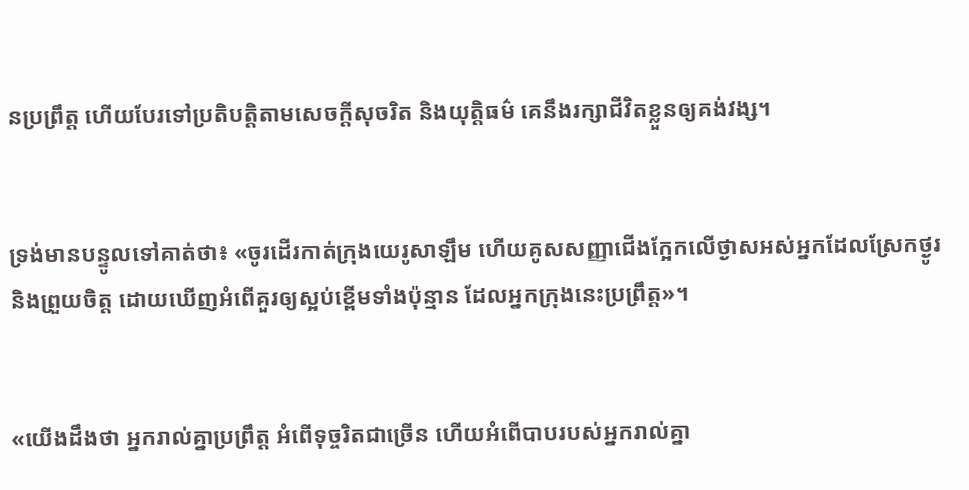នប្រព្រឹត្ត ហើយបែរទៅប្រតិបត្តិតាមសេចក្ដីសុចរិត និងយុត្តិធម៌ គេនឹងរក្សាជីវិតខ្លួនឲ្យគង់‌វង្ស។


ទ្រង់មានបន្ទូលទៅគាត់ថា៖ «ចូរដើរកាត់ក្រុងយេរូ‌សាឡឹម ហើយគូសសញ្ញាជើងក្អែកលើថ្ងាសអស់អ្នកដែលស្រែកថ្ងូរ និងព្រួយចិត្ត ដោយឃើញអំពើគួរឲ្យស្អប់ខ្ពើមទាំងប៉ុន្មាន ដែលអ្នកក្រុងនេះប្រព្រឹត្ត»។


«យើងដឹងថា អ្នករាល់គ្នាប្រព្រឹត្ត អំពើទុច្ចរិតជាច្រើន ហើយអំពើបាបរបស់អ្នករាល់គ្នា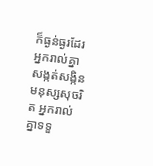ក៏ធ្ងន់‌ធ្ងរដែរ អ្នករាល់គ្នាសង្កត់‌សង្កិនមនុស្សសុចរិត អ្នករាល់គ្នាទទួ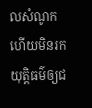លសំណូក ហើយមិនរកយុត្តិធម៌ឲ្យជ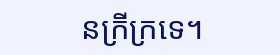នក្រីក្រទេ។